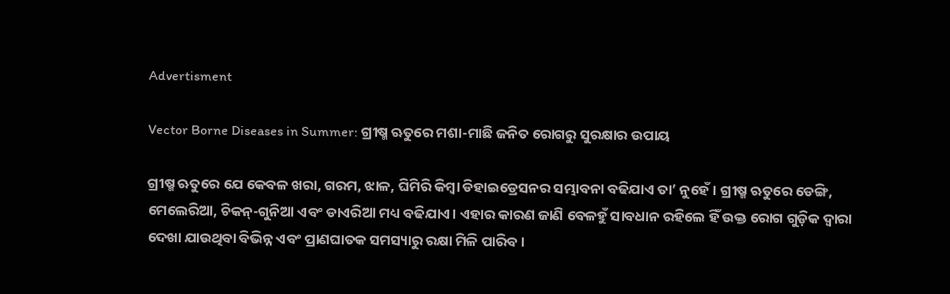Advertisment

Vector Borne Diseases in Summer: ଗ୍ରୀଷ୍ମ ଋତୁରେ ମଶା-ମାଛି ଜନିତ ରୋଗରୁ ସୁରକ୍ଷାର ଉପାୟ

ଗ୍ରୀଷ୍ମ ଋତୁରେ ଯେ କେବଳ ଖରା, ଗରମ, ଝାଳ, ଘିମିରି କିମ୍ବା ଡିହାଇଡ୍ରେସନର ସମ୍ଭାବନା ବଢିଯାଏ ତା’ ନୁହେଁ। ଗ୍ରୀଷ୍ମ ଋତୁରେ ଡେଙ୍ଗି, ମେଲେରିଆ, ଚିକନ୍-ଗୁନିଆ ଏବଂ ଡାଏରିଆ ମଧ୍ୟ ବଢିଯାଏ। ଏହାର କାରଣ ଜାଣି ବେଳହୁଁ ସାବଧାନ ରହିଲେ ହିଁ ଉକ୍ତ ରୋଗ ଗୁଡ଼ିକ ଦ୍ବାରା ଦେଖା ଯାଉଥିବା ବିଭିନ୍ନ ଏବଂ ପ୍ରାଣଘାତକ ସମସ୍ୟାରୁ ରକ୍ଷା ମିଳି ପାରିବ।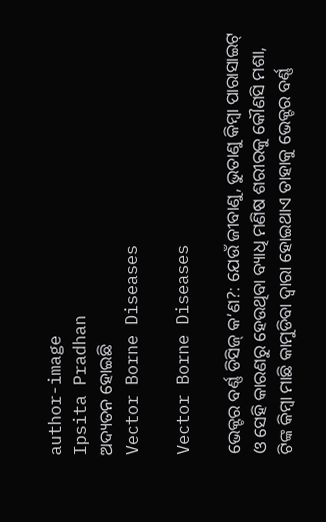author-image
Ipsita Pradhan
ଅଦ୍ୟତନ ହୋଇଛି
Vector Borne Diseases

Vector Borne Diseases

ଭେକ୍ଟର ବର୍ଣ୍ଣ ଡିସିଜ୍ କ’ଣ?: ଯେଉଁ ଜୀବାଣୁ, ଭୁତାଣୁ କିମ୍ବା ପାରାସାଇଟ୍ ଓ ସେହି କାରଣରୁ ହେଉଥିବା ବ୍ୟାଧି ମଣିଷ ଶରୀରକୁ କୌଣସି ମଶା, ଟିଙ୍କ କିମ୍ବା ମାଛି କାମୁଡିବା ଦ୍ବାରା ହୋଇଥାଏ ତାହାକୁ ଭେକ୍ଟର ବର୍ଣ୍ଣ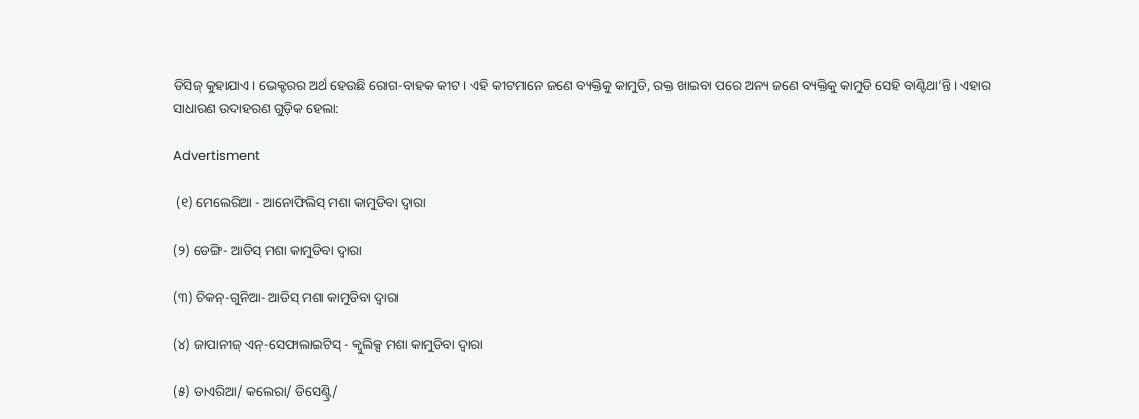ଡିସିଜ୍ କୁହାଯାଏ। ଭେକ୍ଟରର ଅର୍ଥ ହେଉଛି ରୋଗ-ବାହକ କୀଟ। ଏହି କୀଟମାନେ ଜଣେ ବ୍ୟକ୍ତିକୁ କାମୁଡି, ରକ୍ତ ଖାଇବା ପରେ ଅନ୍ୟ ଜଣେ ବ୍ୟକ୍ତିକୁ କାମୁଡି ସେହି ବାଣ୍ଟିଥା’ନ୍ତି। ଏହାର ସାଧାରଣ ଉଦାହରଣ ଗୁଡ଼ିକ ହେଲା:

Advertisment

 (୧) ମେଲେରିଆ - ଆନୋଫିଲିସ୍ ମଶା କାମୁଡିବା ଦ୍ବାରା

(୨) ଡେଙ୍ଗି- ଆଡିସ୍ ମଶା କାମୁଡିବା ଦ୍ବାରା

(୩) ଚିକନ୍-ଗୁନିଆ- ଆଡିସ୍ ମଶା କାମୁଡିବା ଦ୍ବାରା

(୪) ଜାପାନୀଜ୍ ଏନ୍-ସେଫାଲାଇଟିସ୍ - କ୍ବୁଲିକ୍ସ ମଶା କାମୁଡିବା ଦ୍ବାରା

(୫) ଡାଏରିଆ/ କଲେରା/ ଡିସେଣ୍ଟ୍ରି/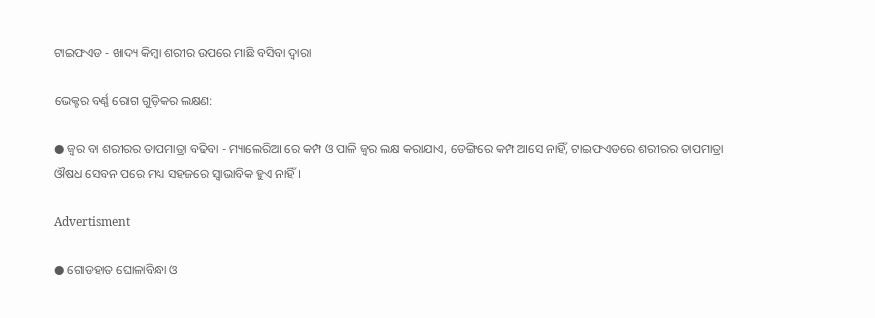ଟାଇଫଏଡ - ଖାଦ୍ୟ କିମ୍ବା ଶରୀର ଉପରେ ମାଛି ବସିବା ଦ୍ବାରା

ଭେକ୍ଟର ବର୍ଣ୍ଣ ରୋଗ ଗୁଡ଼ିକର ଲକ୍ଷଣ:

● ଜ୍ବର ବା ଶରୀରର ତାପମାତ୍ରା ବଢିବା - ମ୍ୟାଲେରିଆ ରେ କମ୍ପ ଓ ପାଳି ଜ୍ବର ଲକ୍ଷ କରାଯାଏ, ଡେଙ୍ଗିରେ କମ୍ପ ଆସେ ନାହିଁ, ଟାଇଫଏଡରେ ଶରୀରର ତାପମାତ୍ରା ଔଷଧ ସେବନ ପରେ ମଧ୍ୟ ସହଜରେ ସ୍ବାଭାବିକ ହୁଏ ନାହିଁ।

Advertisment

● ଗୋଡହାତ ଘୋଳାବିନ୍ଧା ଓ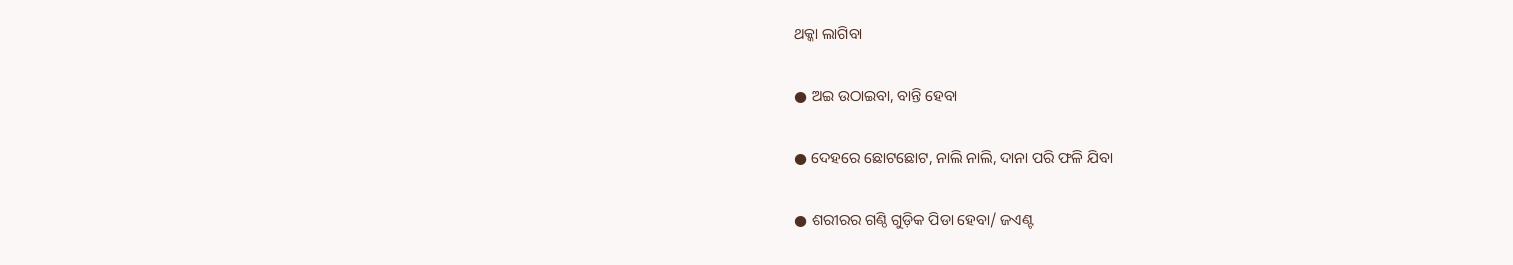ଥକ୍କା ଲାଗିବା

● ଅଇ ଉଠାଇବା, ବାନ୍ତି ହେବା

● ଦେହରେ ଛୋଟଛୋଟ, ନାଲି ନାଲି, ଦାନା ପରି ଫଳି ଯିବା

● ଶରୀରର ଗଣ୍ଠି ଗୁଡ଼ିକ ପିଡା ହେବା/ ଜଏଣ୍ଟ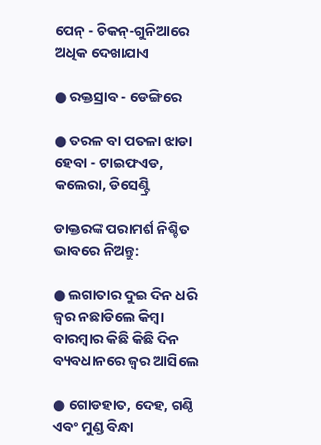ପେନ୍ - ଚିକନ୍-ଗୁନିଆରେ ଅଧିକ ଦେଖାଯାଏ

● ରକ୍ତସ୍ରାବ - ଡେଙ୍ଗିରେ

● ତରଳ ବା ପତଳା ଝାଡା ହେବା - ଟାଇଫଏଡ, କଲେରା, ଡିସେଣ୍ଟ୍ରି

ଡାକ୍ତରଙ୍କ ପରାମର୍ଶ ନିଶ୍ଚିତ ଭାବରେ ନିଅନ୍ତୁ:

● ଲଗାତାର ଦୁଇ ଦିନ ଧରି ଜ୍ବର ନଛାଡିଲେ କିମ୍ବା ବାରମ୍ବାର କିଛି କିଛି ଦିନ ବ୍ୟବଧାନରେ ଜ୍ବର ଆସିଲେ

● ଗୋଡହାତ, ଦେହ, ଗଣ୍ଠି ଏବଂ ମୁଣ୍ଡ ବିନ୍ଧା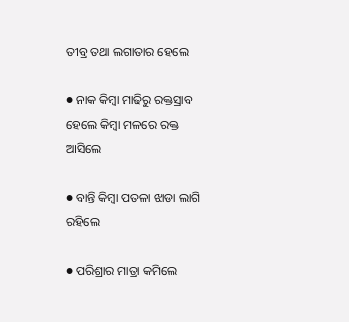ତୀବ୍ର ତଥା ଲଗାତାର ହେଲେ

● ନାକ କିମ୍ବା ମାଢିରୁ ରକ୍ତସ୍ରାବ ହେଲେ କିମ୍ବା ମଳରେ ରକ୍ତ ଆସିଲେ

● ବାନ୍ତି କିମ୍ବା ପତଳା ଝାଡା ଲାଗି ରହିଲେ

● ପରିଶ୍ରାର ମାତ୍ରା କମିଲେ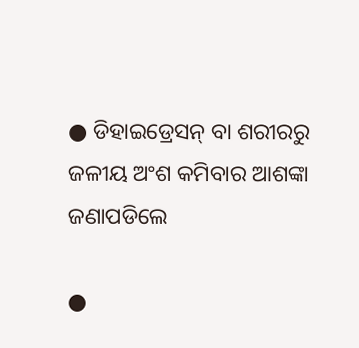● ଡିହାଇଡ୍ରେସନ୍ ବା ଶରୀରରୁ ଜଳୀୟ ଅଂଶ କମିବାର ଆଶଙ୍କା ଜଣାପଡିଲେ

●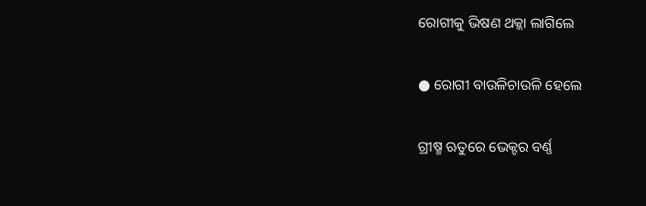ରୋଗୀକୁ ଭିଷଣ ଥକ୍କା ଲାଗିଲେ

● ରୋଗୀ ବାଉଳିଚାଉଳି ହେଲେ

ଗ୍ରୀଷ୍ମ ଋତୁରେ ଭେକ୍ଟର ବର୍ଣ୍ଣ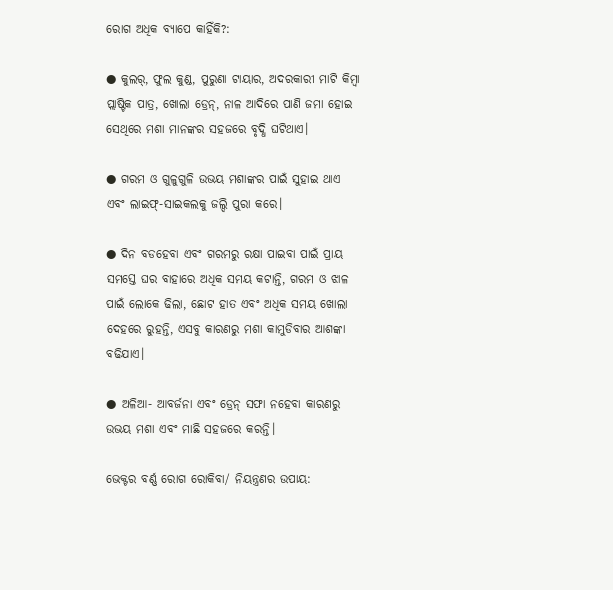ରୋଗ ଅଧିକ ବ୍ୟାପେ କାହିଁକି?:

● କୁଲର୍, ଫୁଲ କୁଣ୍ଡ, ପୁରୁଣା ଟାୟାର, ଅଦରକାରୀ ମାଟି କିମ୍ବା ପ୍ଲାଷ୍ଟିକ ପାତ୍ର, ଖୋଲା ଡ୍ରେନ୍, ନାଳ ଆଦିରେ ପାଣି ଜମା ହୋଇ ସେଥିରେ ମଶା ମାନଙ୍କର ସହଜରେ ବୃଦ୍ଧି ଘଟିଥାଏ।

● ଗରମ ଓ ଗୁଳୁଗୁଳି ଉଭୟ ମଶାଙ୍କର ପାଇଁ ସୁହାଇ ଥାଏ ଏବଂ ଲାଇଫ୍-ସାଇକଲକୁ ଜଲ୍ଦି ପୁରା କରେ।

● ଦିନ ବଡହେବା ଏବଂ ଗରମରୁ ରକ୍ଷା ପାଇବା ପାଇଁ ପ୍ରାୟ ସମସ୍ତେ ଘର ବାହାରେ ଅଧିକ ସମୟ କଟାନ୍ତି, ଗରମ ଓ ଝାଳ ପାଇଁ ଲୋକେ ଢିଲା, ଛୋଟ ହାତ ଏବଂ ଅଧିକ ସମୟ ଖୋଲା ଦେହରେ ରୁହନ୍ତି, ଏସବୁ କାରଣରୁ ମଶା କାମୁଡିବାର ଆଶଙ୍କା ବଢିଯାଏ।

● ଅଳିଆ- ଆବର୍ଜନା ଏବଂ ଡ୍ରେନ୍ ସଫା ନହେବା କାରଣରୁ ଉଭୟ ମଶା ଏବଂ ମାଛି ସହଜରେ କରନ୍ତି।

ଭେକ୍ଟର ବର୍ଣ୍ଣ ରୋଗ ରୋକିବା/ ନିୟନ୍ତ୍ରଣର ଉପାୟ: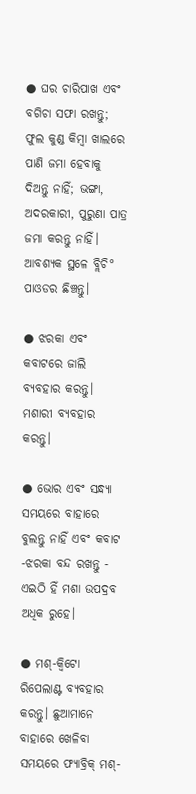● ଘର ଚାରିପାଖ ଏବଂ ବଗିଚା ସଫା ରଖନ୍ତୁ; ଫୁଲ କୁଣ୍ଡ କିମ୍ବା ଖାଲରେ ପାଣି ଜମା ହେବାକୁ ଦିଅନ୍ତୁ ନାହିଁ; ଭଙ୍ଗା, ଅଦରକାରୀ, ପୁରୁଣା ପାତ୍ର ଜମା କରନ୍ତୁ ନାହିଁ। ଆବଶ୍ୟକ ସ୍ଥଳେ ବ୍ଲିଚି° ପାଓଡର ଛିଞ୍ଚନ୍ତୁ।

● ଝରକା ଏବଂ କବାଟରେ ଜାଲି ବ୍ୟବହାର କରନ୍ତୁ। ମଶାରୀ ବ୍ୟବହାର କରନ୍ତୁ।

● ଭୋର ଏବଂ ସନ୍ଧ୍ୟା ସମୟରେ ବାହାରେ ବୁଲନ୍ତୁ ନାହିଁ ଏବଂ କବାଟ -ଝରକା ବନ୍ଦ ରଖନ୍ତୁ - ଏଇଠି ହିଁ ମଶା ଉପଦ୍ରବ ଅଧିକ ରୁହେ।

● ମଶ୍-କ୍ବିଟୋ ରିପେଲାଣ୍ଟ ବ୍ୟବହାର କରନ୍ତୁ। ଛୁଆମାନେ  ବାହାରେ ଖେଳିବା ସମୟରେ ଫ୍ୟାବ୍ରିକ୍ ମଶ୍-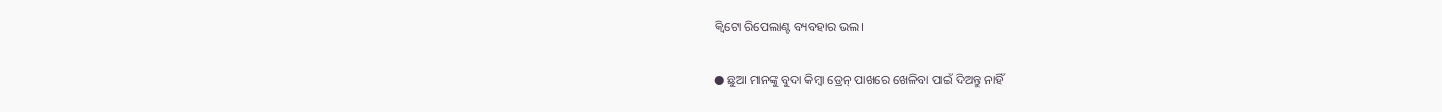କ୍ବିଟୋ ରିପେଲାଣ୍ଟ ବ୍ୟବହାର ଭଲ।

● ଛୁଆ ମାନଙ୍କୁ ବୁଦା କିମ୍ବା ଡ୍ରେନ୍ ପାଖରେ ଖେଳିବା ପାଇଁ ଦିଅନ୍ତୁ ନାହିଁ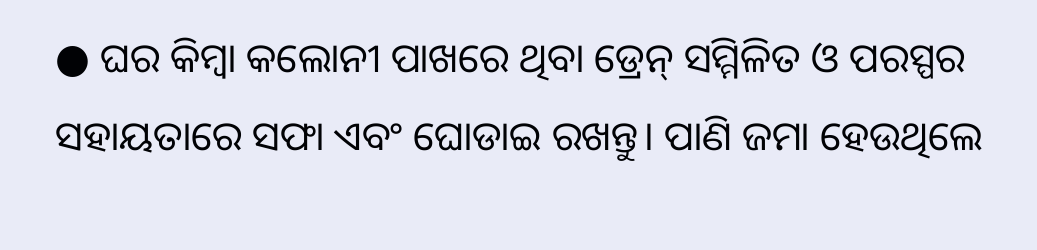● ଘର କିମ୍ବା କଲୋନୀ ପାଖରେ ଥିବା ଡ୍ରେନ୍ ସମ୍ମିଳିତ ଓ ପରସ୍ପର ସହାୟତାରେ ସଫା ଏବଂ ଘୋଡାଇ ରଖନ୍ତୁ। ପାଣି ଜମା ହେଉଥିଲେ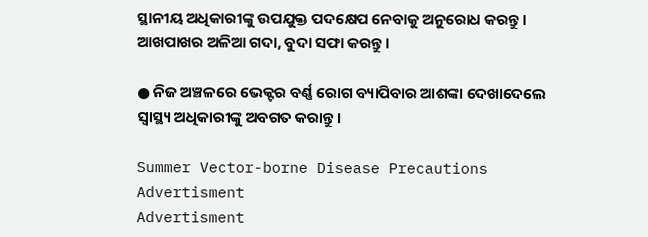ସ୍ଥାନୀୟ ଅଧିକାରୀଙ୍କୁ ଉପଯୁକ୍ତ ପଦକ୍ଷେପ ନେବାକୁ ଅନୁରୋଧ କରନ୍ତୁ। ଆଖପାଖର ଅଳିଆ ଗଦା, ବୁଦା ସଫା କରନ୍ତୁ।

● ନିଜ ଅଞ୍ଚଳରେ ଭେକ୍ଟର ବର୍ଣ୍ଣ ରୋଗ ବ୍ୟାପିବାର ଆଶଙ୍କା ଦେଖାଦେଲେ ସ୍ବାସ୍ଥ୍ୟ ଅଧିକାରୀଙ୍କୁ ଅବଗତ କରାନ୍ତୁ।

Summer Vector-borne Disease Precautions
Advertisment
Advertisment